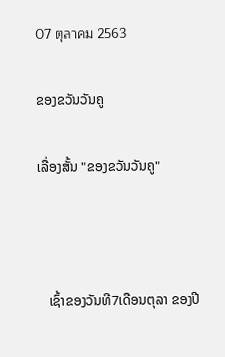07 ตุลาคม 2563

ຂອງຂວັນວັນຄູ

ເລື່ອງສັ້ນ "ຂອງຂວັນວັນຄູ"



   ເຊົ້າຂອງວັນທີ7ເດືອນຕຸລາ ຂອງປີ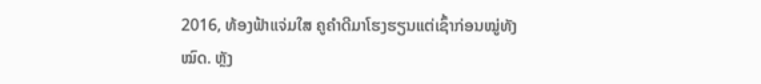2016, ທ້ອງຟ້າແຈ່ມໃສ ຄູຄຳດີມາໂຮງຮຽນແຕ່ເຊົ້າກ່ອນໝູ່ທັງໝົດ. ຫຼັງ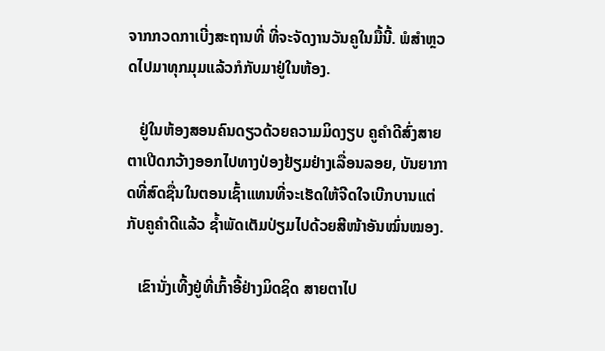ຈາກກວດກາເບີ່ງສະຖານທີ່ ທີ່ຈະຈັດງານວັນຄູໃນມື້ນີ້. ພໍສຳຫຼວດໄປມາທຸກມຸມແລ້ວກໍກັບມາຢູ່ໃນຫ້ອງ.

   ຢູ່ໃນຫ້ອງສອນຄົນດຽວດ້ວຍຄວາມມິດງຽບ ຄູຄຳດີສົ່ງສາຍຕາເປີດກວ້າງອອກໄປທາງປ່ອງຢ້ຽມຢ່າງເລື່ອນລອຍ, ບັນຍາກາດທີ່ສົດຊື່ນໃນຕອນເຊົ້າແທນທີ່ຈະເຮັດໃຫ້ຈີດໃຈເບີກບານແຕ່ກັບຄູຄຳດີແລ້ວ ຊ້ຳພັດເຕັມປ່ຽມໄປດ້ວຍສີໜ້າອັນໝົ່ນໝອງ.

   ເຂົານັ່ງເທີ້ງຢູ່ທີ່ເກົ້າອີ້ຢ່າງມິດຊິດ ສາຍຕາໄປ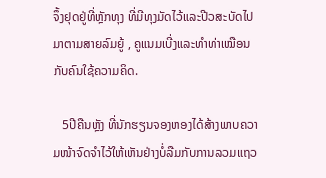ຈຶ້ງຢຸດຢູ່ທີ່ຫຼັກທຸງ ທີ່ມີທຸງມັດໄວ້ແລະປີວສະບັດໄປມາຕາມສາຍລົມຍູ້ , ຄູແນມເບີ່ງແລະທຳທ່າເໝືອນກັບຄົນໃຊ້ຄວາມຄິດ.

   5ປີຄືນຫຼັງ ທີ່ນັກຮຽນຈອງຫອງໄດ້ສ້າງພາບຄວາມໜ້າຈົດຈຳໄວ້ໃຫ້ເຫັນຢ່າງບໍ່ລືມກັບການລວມແຖວ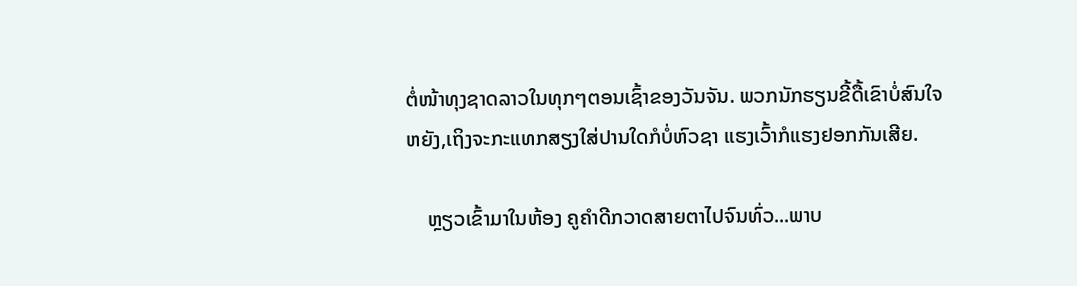ຕໍ່ໜ້າທຸງຊາດລາວໃນທຸກໆຕອນເຊົ້າຂອງວັນຈັນ. ພວກນັກຮຽນຂີ້ດື້ເຂົາບໍ່ສົນໃຈຫຍັງ,ເຖິງຈະກະແທກສຽງໃສ່ປານໃດກໍບໍ່ຫົວຊາ ແຮງເວົ້າກໍແຮງຢອກກັນເສີຍ.

    ຫຼຽວເຂົ້າມາໃນຫ້ອງ ຄູຄຳດີກວາດສາຍຕາໄປຈົນທົ່ວ...ພາບ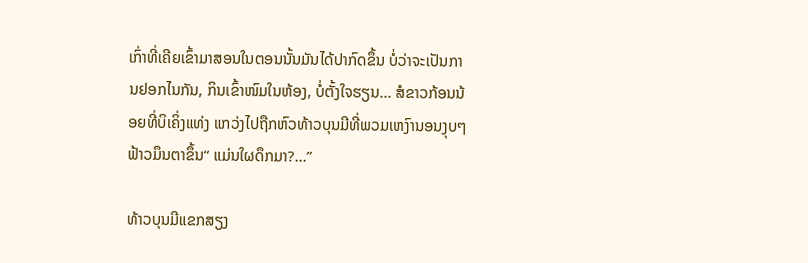ເກົ່າທີ່ເຄີຍເຂົ້າມາສອນໃນຕອນນັ້ນມັນໄດ້ປາກົດຂຶ້ນ ບໍ່ວ່າຈະເປັນການຢອກໄນກັນ, ກິນເຂົ້າໜົມໃນຫ້ອງ, ບໍ່ຕັ້ງໃຈຮຽນ... ສໍຂາວກ້ອນນ້ອຍທີ່ບິເຄິ່ງແທ່ງ ແກວ່ງໄປຖືກຫົວທ້າວບຸນມີທີ່ພວມເຫງົານອນງຸບໆ ຟ້າວມຶນຕາຂຶ້ນ“ ແມ່ນໃຜດຶກມາ?...”

ທ້າວບຸນມີແຂກສຽງ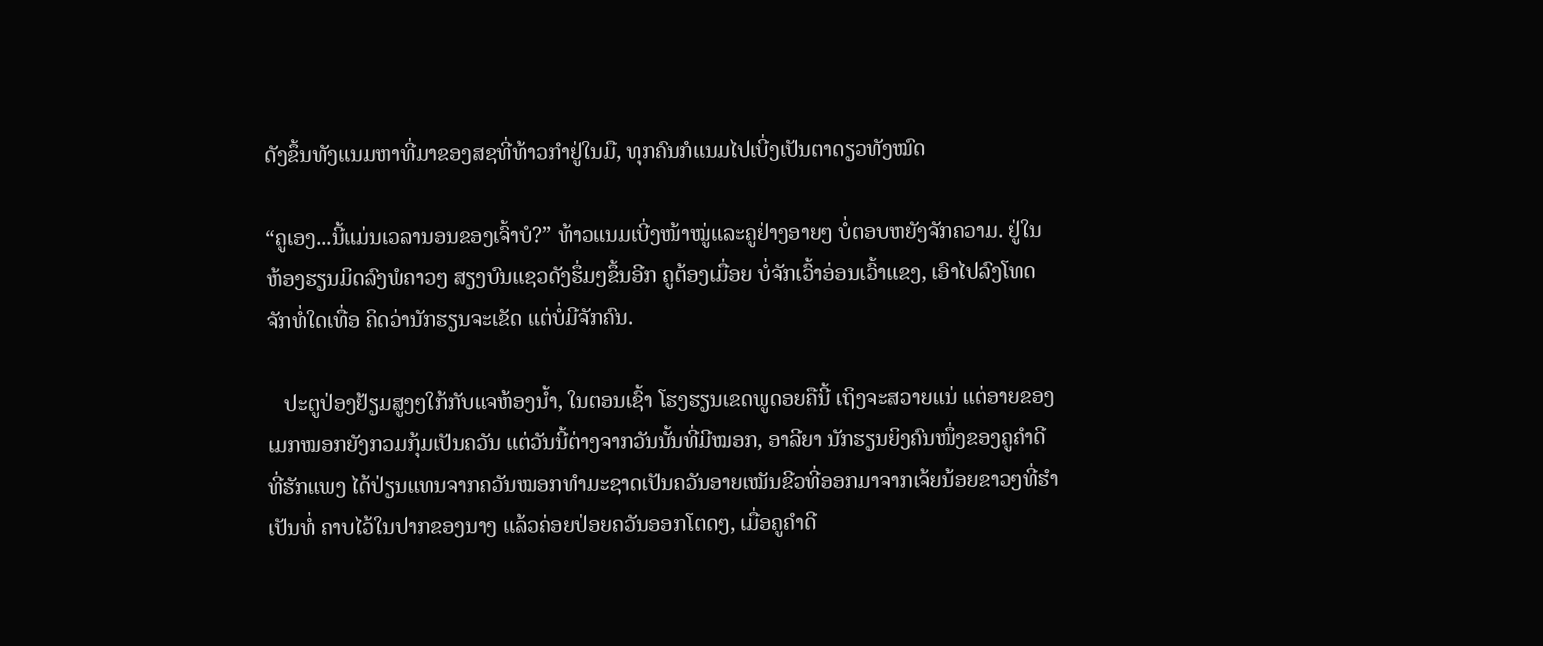ດັງຂຶ້ນທັງແນມຫາທີ່ມາຂອງສຊທີ່ທ້າວກຳຢູ່ໃນມື, ທຸກຄົນກໍແນມໄປເບີ່ງເປັນຕາດຽວທັງໝົດ

“ຄູເອງ...ນີ້ແມ່ນເວລານອນຂອງເຈົ້າບໍ?” ທ້າວແນມເບີ່ງໜ້າໝູ່ແລະຄູຢ່າງອາຍໆ ບໍ່ຕອບຫຍັງຈັກຄວາມ. ຢູ່ໃນຫ້ອງຮຽນມິດລົງພໍຄາວໆ ສຽງບົນແຊວດັງຮຶ່ມໆຂຶ້ນອີກ ຄູຕ້ອງເມື່ອຍ ບໍ່ຈັກເວົ້າອ່ອນເວົ້າແຂງ, ເອົາໄປລົງໂທດຈັກທໍ່ໃດເທື່ອ ຄິດວ່ານັກຮຽນຈະເຂັດ ແຕ່ບໍ່ມີຈັກຄົນ.

   ປະຕູປ່ອງຢ້ຽມສູງໆໃກ້ກັບແຈຫ້ອງນ້ຳ, ໃນຕອນເຊົ້າ ໂຮງຮຽນເຂດພູດອຍຄືນີ້ ເຖິງຈະສວາຍແນ່ ແຕ່ອາຍຂອງເມກໝອກຍັງກວມກຸ້ມເປັນຄວັນ ແຕ່ວັນນີ້ຕ່າງຈາກວັນນັ້ນທີ່ມີໝອກ, ອາລີຍາ ນັກຮຽນຍິງຄົນໜຶ່ງຂອງຄູຄຳດີທີ່ຮັກແພງ ໄດ້ປ່ຽນແທນຈາກຄວັນໝອກທຳມະຊາດເປັນຄວັນອາຍເໝັນຂີວທີ່ອອກມາຈາກເຈ້ຍນ້ອຍຂາວໆທີ່ຮຳເປັນທໍ່ ຄາບໄວ້ໃນປາກຂອງນາງ ແລ້ວຄ່ອຍປ່ອຍຄວັນອອກໂຕດໆ, ເມື່ອຄູຄຳດີ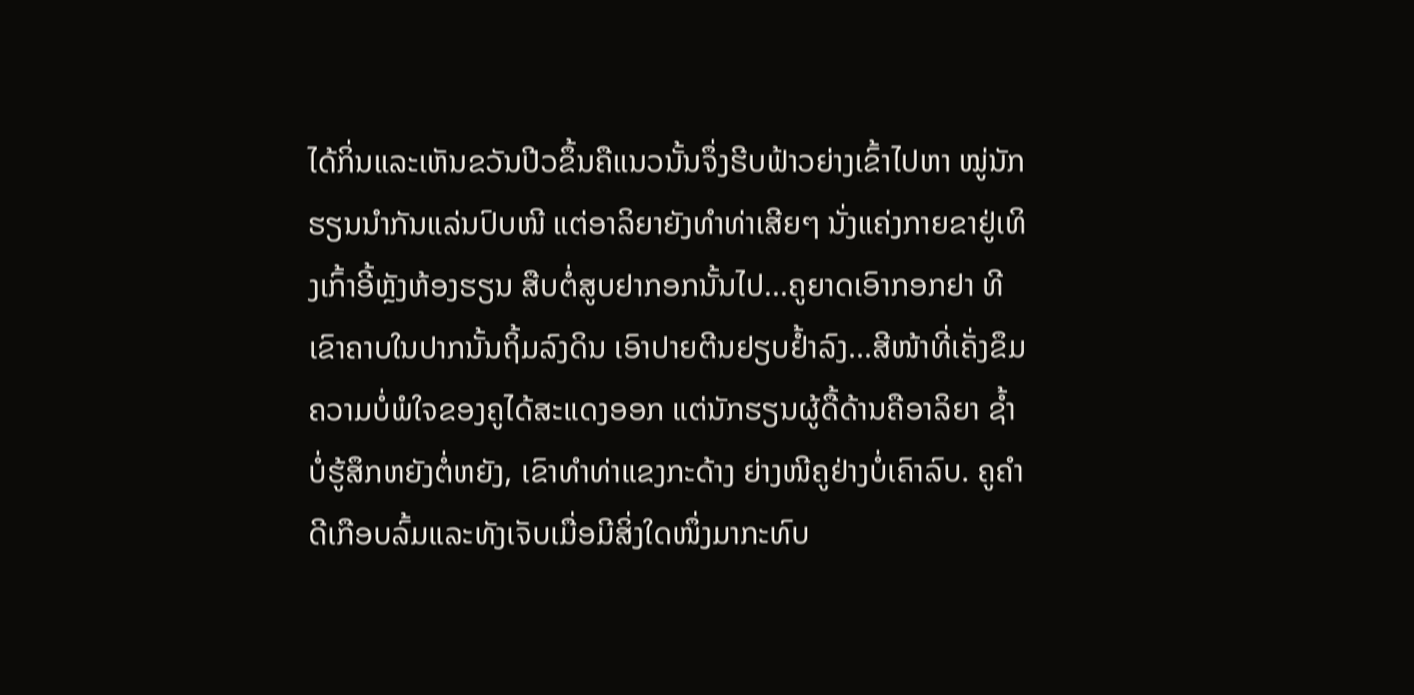ໄດ້ກິ່ນແລະເຫັນຂວັນປີວຂຶ້ນຄືແນວນັ້ນຈຶ່ງຮີບຟ້າວຍ່າງເຂົ້າໄປຫາ ໝູ່ນັກຮຽນນຳກັນແລ່ນປົບໜີ ແຕ່ອາລິຍາຍັງທຳທ່າເສີຍໆ ນັ່ງແຄ່ງກາຍຂາຢູ່ເທິງເກົ້າອີ້ຫຼັງຫ້ອງຮຽນ ສືບຕໍ່ສູບຢາກອກນັ້ນໄປ...ຄູຍາດເອົາກອກຢາ ທີເຂົາຄາບໃນປາກນັ້ນຖິ້ມລົງດິນ ເອົາປາຍຕີນຢຽບຢໍ້າລົງ...ສີໜ້າທີ່ເຄັ່ງຂຶມ ຄວາມບໍ່ພໍໃຈຂອງຄູໄດ້ສະແດງອອກ ແຕ່ນັກຮຽນຜູ້ດື້ດ້ານຄືອາລິຍາ ຊໍ້າບໍ່ຮູ້ສຶກຫຍັງຕໍ່ຫຍັງ, ເຂົາທຳທ່າແຂງກະດ້າງ ຍ່າງໜີຄູຢ່າງບໍ່ເຄົາລົບ. ຄູຄຳດີເກືອບລົ້ມແລະທັງເຈັບເມື່ອມີສິ່ງໃດໜຶ່ງມາກະທົບ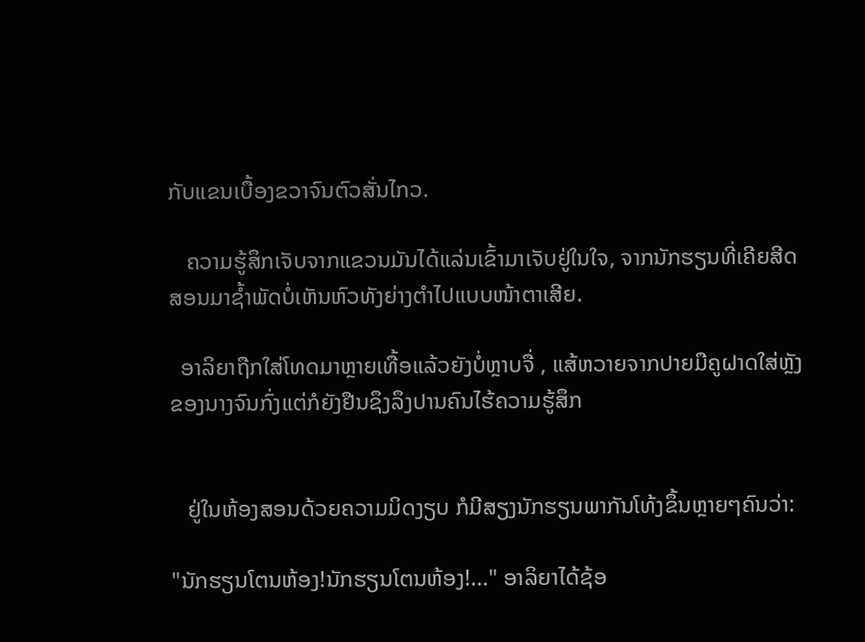ກັບແຂນເບື້ອງຂວາຈົນຕົວສັ່ນໄກວ.

   ຄວາມຮູ້ສຶກເຈັບຈາກແຂວນມັນໄດ້ແລ່ນເຂົ້າມາເຈັບຢູ່ໃນໃຈ, ຈາກນັກຮຽນທີ່ເຄີຍສີດສອນມາຊໍ້າພັດບໍ່ເຫັນຫົວທັງຍ່າງຕຳໄປແບບໜ້າຕາເສີຍ.

  ອາລິຍາຖືກໃສ່ໂທດມາຫຼາຍເທື້ອແລ້ວຍັງບໍ່ຫຼາບຈື່ , ແສ້ຫວາຍຈາກປາຍມືຄູຝາດໃສ່ຫຼັງຂອງນາງຈົນກົ່ງແຕ່ກໍຍັງຢືນຊຶງລຶງປານຄົນໄຮ້ຄວາມຮູ້ສຶກ


   ຢູ່ໃນຫ້ອງສອນດ້ວຍຄວາມມິດງຽບ ກໍມີສຽງນັກຮຽນພາກັນໂທ້ງຂຶ້ນຫຼາຍໆຄົນວ່າ:

"ນັກຮຽນໂຕນຫ້ອງ!ນັກຮຽນໂຕນຫ້ອງ!..." ອາລິຍາໄດ້ຊ້ອ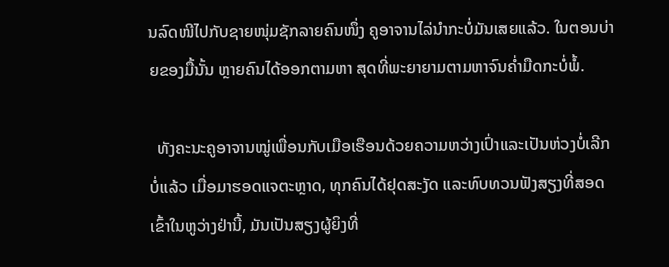ນລົດໜີໄປກັບຊາຍໜຸ່ມຊັກລາຍຄົນໜຶ່ງ ຄູອາຈານໄລ່ນຳກະບໍ່ມັນເສຍແລ້ວ. ໃນຕອນບ່າຍຂອງມື້ນັ້ນ ຫຼາຍຄົນໄດ້ອອກຕາມຫາ ສຸດທີ່ພະຍາຍາມຕາມຫາຈົນຄ່ຳມືດກະບໍ່ພໍ້.

  ທັງຄະນະຄູອາຈານໝູ່ເພື່ອນກັບເມືອເຮືອນດ້ວຍຄວາມຫວ່າງເປົ່າແລະເປັນຫ່ວງບໍ່ເລີກບໍ່ແລ້ວ ເມື່ອມາຮອດແຈຕະຫຼາດ, ທຸກຄົນໄດ້ຢຸດສະງັດ ແລະທົບທວນຟັງສຽງທີ່ສອດເຂົ້າໃນຫູວ່າງຢ່ານີ້, ມັນເປັນສຽງຜູ້ຍິງທີ່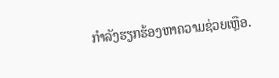ກຳລັງຮຽກຮ້ອງຫາຄວາມຊ່ວຍເຫຼືອ.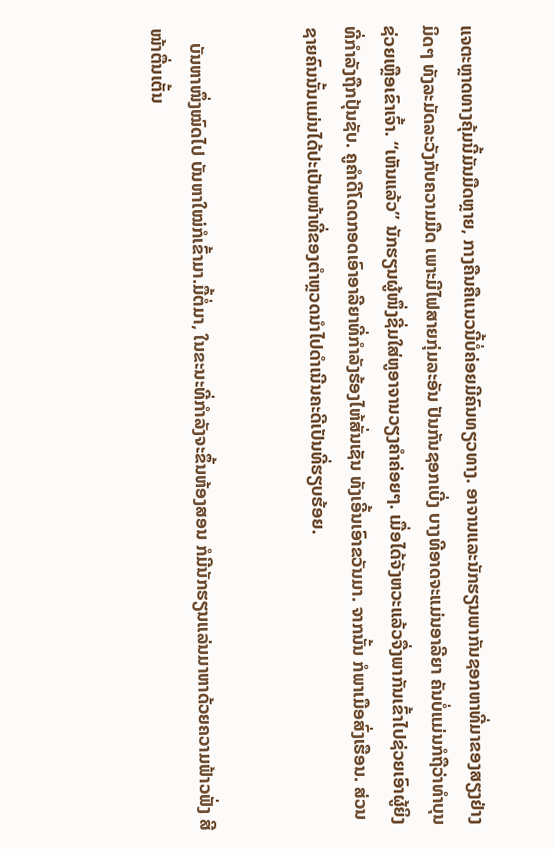ແຈຕະຫຼາດທາງຄຸ້ມນີ້ມັນມືດຫຼາຍ, ກາງຄືນຄືແນວນີ້ບໍ່ຄ່ອຍມີຄົນທຽວທາງ. ອາຈານແລະນັກຮຽນພາກັນຊອກຫາທີ່ມາຂອງສຽງຢ່າງມິດໆ ທັງລະມັດລະວັງກັບຄວາມມືດ ເພາະມີໄຟສາຍກຸ່ມລະອັນ ປັນກັນຊອກເບີ່ງ ບາງທີອາດຈະແມ່ນອາລີຍາ ຄັນບໍ່ແມ່ນກໍຖືວ່າທຳບຸນຊ່ວຍເຫຼືອເຂົາເຈົ້າ. “ເຫັນແລ້ວ” ນັກຮຽນຜູ້ໜຶ່ງຊີ່ມໃສ່ຫູອາຈານວຽງຄຳຄ່ອຍໆ. ເມື່ອໄດ້ຈັງຫວະແລ້ວຈື່ງພາກັນເຂົ້າໄປຊ່ວຍເອົາຜູ້ຍິງທີ່ກຳລັງຖືກປຸ້ນຊັບ. ຄູຄຳດີໂດດກອດເອົາອາລີຍາທີ່ກຳລັງຮ້ອງໄຫ້ສັ່ນເຊັນ ທັງເອີ້ນເອົາຂວັນມາ. ຈາກນັ້ນ ກໍພາເມືອສົ່ງເຮືອນ. ສ່ວນຊາຍຄົນນັ້ນແມ່ນໄດ້ປະເປັນໜ້າທີ່ຂອງຕຳຫຼວດນຳໄປດຳເນີນຄະດີເປັນທີ່ຮຽບຮ້ອຍ.


   ບັນຫາໜຶ່ງໝົດໄປ ບັນຫາໃໝ່ກໍເຂົ້າມາ.ມື້ຕໍ່ມາ, ໃນຂະນະທີ່ກຳລັງຈະຂຶ້ນຫ້ອງສອນ ກໍມີນັກຮຽນແລ່ນມາຫາດ້ວຍຄວາມຟ້າວຟັ່ງ ສີໜ້າຕື່ນເຕັ້ນ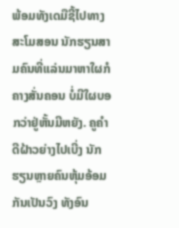ພ້ອມທັງເດມືຊີ້ໄປທາງສະໂມສອນ ນັກຮຽນສາມຄົນທີ່ແລ່ນມາຫາໃຜກໍຄາງສັ່ນຄອນ ບໍ່ມີໃຜບອກວ່າຢູ່ຫັ້ນມີຫຍັງ. ຄູຄຳດີຝ້າວຍ່າງໄປເບີ່ງ ນັກຮຽນຫຼາຍຄົນຫຸ້ມອ້ອມກັນເປັນວົງ ທັງອົນ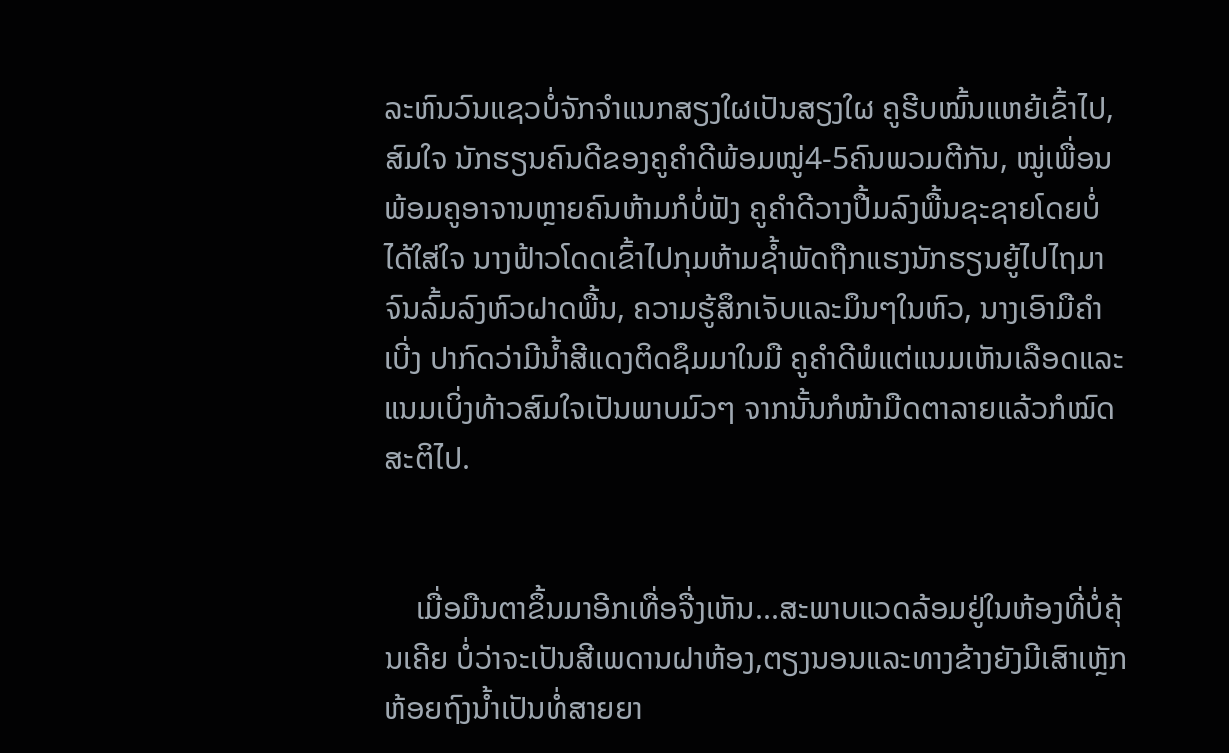ລະຫົນວົນແຊວບໍ່ຈັກຈຳແນກສຽງໃຜເປັນສຽງໃຜ ຄູຮີບໝົ້ນແຫຍ້ເຂົ້າໄປ, ສົມໃຈ ນັກຮຽນຄົນດີຂອງຄູຄຳດີພ້ອມໝູ່4-5ຄົນພວມຕີກັນ, ໝູ່ເພື່ອນພ້ອມຄູອາຈານຫຼາຍຄົນຫ້າມກໍບໍ່ຟັງ ຄູຄຳດີວາງປື້ມລົງພື້ນຊະຊາຍໂດຍບໍ່ໄດ້ໃສ່ໃຈ ນາງຟ້າວໂດດເຂົ້າໄປກຸມຫ້າມຊໍ້າພັດຖືກແຮງນັກຮຽນຍູ້ໄປໄຖມາຈົນລົ້ມລົງຫົວຝາດພື້ນ, ຄວາມຮູ້ສຶກເຈັບແລະມຶນໆໃນຫົວ, ນາງເອົາມືຄຳເບີ່ງ ປາກົດວ່າມີນໍ້າສີແດງຕິດຊຶມມາໃນມື ຄູຄຳດີພໍແຕ່ແນມເຫັນເລືອດແລະແນມເບິ່ງທ້າວສົມໃຈເປັນພາບມົວໆ ຈາກນັ້ນກໍໜ້າມືດຕາລາຍແລ້ວກໍໝົດສະຕິໄປ.


    ເມື່ອມືນຕາຂຶ້ນມາອີກເທື່ອຈື່ງເຫັນ...ສະພາບແວດລ້ອມຢູ່ໃນຫ້ອງທີ່ບໍ່ຄຸ້ນເຄີຍ ບໍ່ວ່າຈະເປັນສີເພດານຝາຫ້ອງ,ຕຽງນອນແລະທາງຂ້າງຍັງມີເສົາເຫຼັກຫ້ອຍຖົງນໍ້າເປັນທໍ່ສາຍຍາ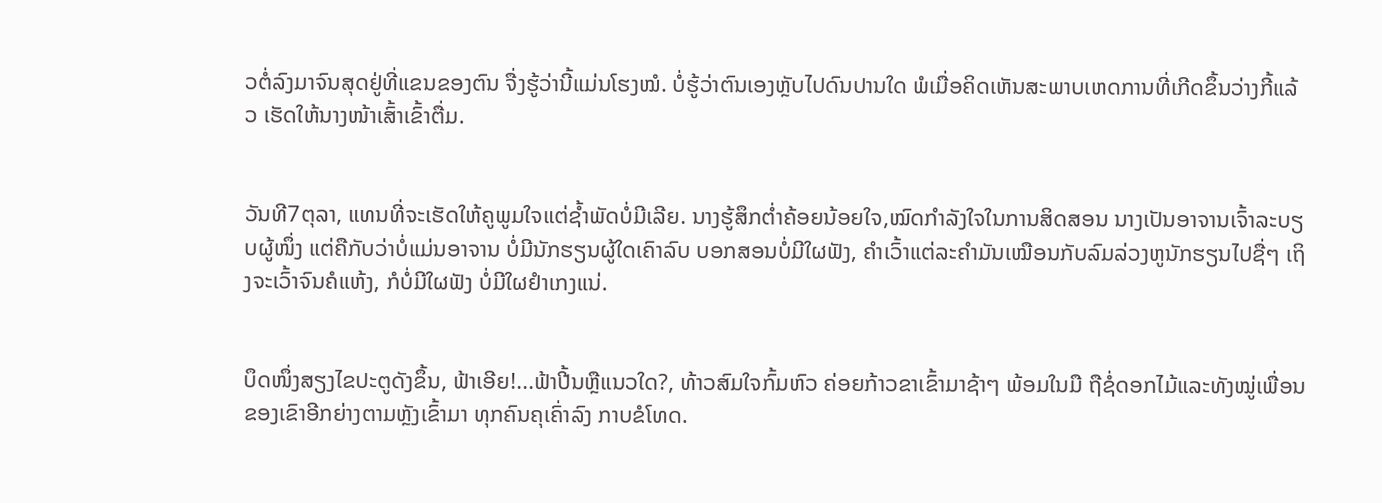ວຕໍ່ລົງມາຈົນສຸດຢູ່ທີ່ແຂນຂອງຕົນ ຈື່ງຮູ້ວ່ານີ້ແມ່ນໂຮງໝໍ. ບໍ່ຮູ້ວ່າຕົນເອງຫຼັບໄປດົນປານໃດ ພໍເມື່ອຄິດເຫັນສະພາບເຫດການທີ່ເກີດຂຶ້ນວ່າງກີ້ແລ້ວ ເຮັດໃຫ້ນາງໜ້າເສົ້າເຂົ້າຕື່ມ.


ວັນທີ7ຕຸລາ, ແທນທີ່ຈະເຮັດໃຫ້ຄູພູມໃຈແຕ່ຊໍ້າພັດບໍ່ມີເລີຍ. ນາງຮູ້ສຶກຕ່ຳຄ້ອຍນ້ອຍໃຈ,ໝົດກຳລັງໃຈໃນການສິດສອນ ນາງເປັນອາຈານເຈົ້າລະບຽບຜູ້ໜຶ່ງ ແຕ່ຄືກັບວ່າບໍ່ແມ່ນອາຈານ ບໍ່ມີນັກຮຽນຜູ້ໃດເຄົາລົບ ບອກສອນບໍ່ມີໃຜຟັງ, ຄຳເວົ້າແຕ່ລະຄຳມັນເໝືອນກັບລົມລ່ວງຫູນັກຮຽນໄປຊື່ໆ ເຖິງຈະເວົ້າຈົນຄໍແຫ້ງ, ກໍບໍ່ມີໃຜຟັງ ບໍ່ມີໃຜຢຳເກງແນ່.


ບຶດໜຶ່ງສຽງໄຂປະຕູດັງຂຶ້ນ, ຟ້າເອີຍ!...ຟ້າປີ້ນຫຼືແນວໃດ?, ທ້າວສົມໃຈກົ້ມຫົວ ຄ່ອຍກ້າວຂາເຂົ້າມາຊ້າໆ ພ້ອມໃນມື ຖືຊໍ່ດອກໄມ້ແລະທັງໝູ່ເພື່ອນຂອງເຂົາອີກຍ່າງຕາມຫຼັງເຂົ້າມາ ທຸກຄົນຄຸເຄົ່າລົງ ກາບຂໍໂທດ.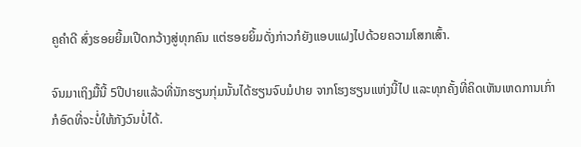ຄູຄຳດີ ສົ່ງຮອຍຍີ້ມເປີດກວ້າງສູ່ທຸກຄົນ ແຕ່ຮອຍຍິ້ມດັ່ງກ່າວກໍຍັງແອບແຝງໄປດ້ວຍຄວາມໂສກເສົ້າ.

ຈົນມາເຖິງມື້ນີ້ 5ປີປາຍແລ້ວທີ່ນັກຮຽນກຸ່ມນັ້ນໄດ້ຮຽນຈົບມໍປາຍ ຈາກໂຮງຮຽນແຫ່ງນີ້ໄປ ແລະທຸກຄັ້ງທີ່ຄິດເຫັນເຫດການເກົ່າ ກໍອົດທີ່ຈະບໍ່ໃຫ້ກັງວົນບໍ່ໄດ້.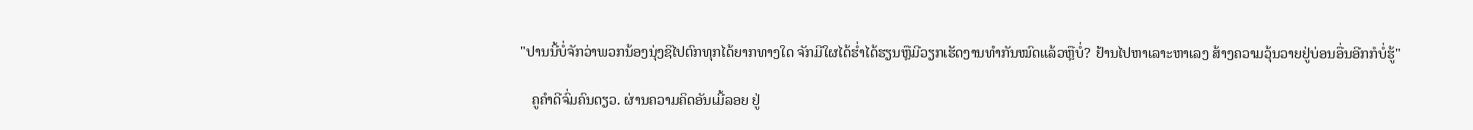"ປານນີ້ບໍ່ຈັກວ່າພວກນ້ອງນຸ່ງຊິໄປຕົກທຸກໄດ້ຍາກທາງໃດ ຈັກມີໃຜໄດ້ຮ່ຳໄດ້ຮຽນຫຼືມີວຽກເຮັດງານທຳກັນໝົດແລ້ວຫຼືບໍ່? ຢ້ານໄປຫາເລາະຫາເລງ ສ້າງຄວາມວຸ້ນວາຍຢູ່ບ່ອນອື່ນອີກກໍບໍ່ຮູ້"

   ຄູຄຳດີຈົ່ມຄົນດຽວ. ຜ່ານຄວາມຄິດອັນເມີ້ລອຍ ຢູ່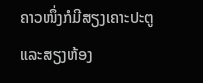ຄາວໜຶ່ງກໍມີສຽງເຄາະປະຕູແລະສຽງຫ້ອງ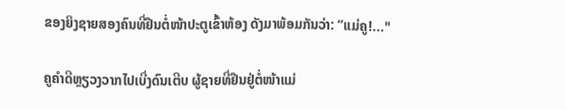ຂອງຍິງຊາຍສອງຄົນທີ່ຢືນຕໍ່ໜ້າປະຕູເຂົ້າຫ້ອງ ດັງມາພ້ອມກັນວ່າ: “ແມ່ຄູ!..."

ຄູຄຳດີຫຼຽວງວາກໄປເບີ່ງດົນເຕີບ ຜູ້ຊາຍທີ່ຢືນຢູ່ຕໍ່ໜ້າແມ່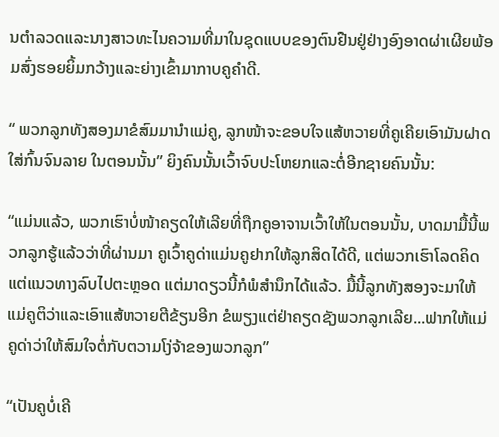ນຕຳລວດແລະນາງສາວທະໄນຄວາມທີ່ມາໃນຊຸດແບບຂອງຕົນຢືນຢູ່ຢ່າງອົງອາດຜ່າເຜີຍພ້ອມສົ່ງຮອຍຍິ້ມກວ້າງແລະຍ່າງເຂົ້າມາກາບຄູຄຳດີ.

“ ພວກລູກທັງສອງມາຂໍສົມມານຳແມ່ຄູ, ລູກໜ້າຈະຂອບໃຈແສ້ຫວາຍທີ່ຄູເຄີຍເອົາມັນຝາດໃສ່ກົ້ນຈົນລາຍ ໃນຕອນນັ້ນ” ຍິງຄົນນັ້ນເວົ້າຈົບປະໂຫຍກແລະຕໍ່ອີກຊາຍຄົນນັ້ນ:

“ແມ່ນແລ້ວ, ພວກເຮົາບໍ່ໜ້າຄຽດໃຫ້ເລີຍທີ່ຖືກຄູອາຈານເວົ້າໃຫ້ໃນຕອນນັ້ນ, ບາດມາມື້ນີ້ພວກລູກຮູ້ແລ້ວວ່າທີ່ຜ່ານມາ ຄູເວົ້າຄູດ່າແມ່ນຄູຢາກໃຫ້ລູກສິດໄດ້ດີ, ແຕ່ພວກເຮົາໂລດຄິດແຕ່ແນວທາງລົບໄປຕະຫຼອດ ແຕ່ມາດຽວນີ້ກໍພໍສຳນຶກໄດ້ແລ້ວ. ມື້ນີ້ລູກທັງສອງຈະມາໃຫ້ແມ່ຄູຕິວ່າແລະເອົາແສ້ຫວາຍຕີຂ້ຽນອີກ ຂໍພຽງແຕ່ຢ່າຄຽດຊັງພວກລູກເລີຍ...ຟາກໃຫ້ແມ່ຄູດ່າວ່າໃຫ້ສົມໃຈຕໍ່ກັບຕວາມໂງ່ຈ້າຂອງພວກລູກ”

“ເປັນຄູບໍ່ເຄີ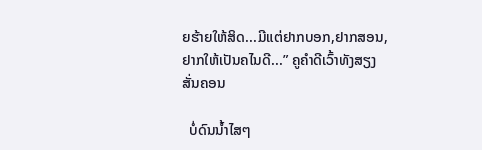ຍຮ້າຍໃຫ້ສິດ...ມີແຕ່ຢາກບອກ,ຢາກສອນ,ຢາກໃຫ້ເປັນຄໄນດີ...” ຄູຄຳດີເວົ້າທັງສຽງສັ່ນຄອນ

  ບໍ່ດົນນໍ້າໄສໆ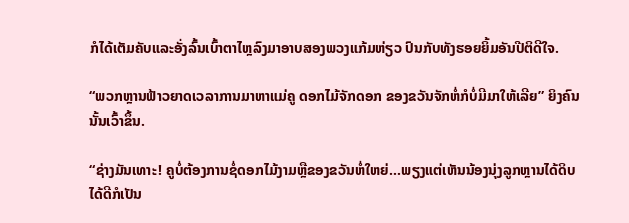ກໍໄດ້ເຕັມຄັບແລະອັ່ງລົ້ນເບົ້າຕາໄຫຼລົງມາອາບສອງພວງແກ້ມຫ່ຽວ ປົນກັບທັງຮອຍຍິ້ມອັນປີຕິດີໃຈ.

“ພວກຫຼານຟ້າວຍາດເວລາການມາຫາແມ່ຄູ ດອກໄມ້ຈັກດອກ ຂອງຂວັນຈັກຫໍ່ກໍບໍ່ມີມາໃຫ້ເລີຍ” ຍິງຄົນນັ້ນເວົ້າຂຶ້ນ.

“ຊ່າງມັນເທາະ! ຄູບໍ່ຕ້ອງການຊໍ່ດອກໄມ້ງາມຫຼືຂອງຂວັນຫໍ່ໃຫຍ່...ພຽງແຕ່ເຫັນນ້ອງນຸ່ງລູກຫຼານໄດ້ດິບໄດ້ດີກໍເປັນ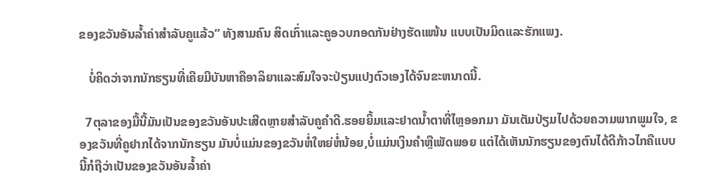ຂອງຂວັນອັນລ້ຳຄ່າສຳລັບຄູແລ້ວ” ທັງສາມຄົນ ສິດເກົ່າແລະຄູອວບກອດກັນຢ່າງຮັດແໜ້ນ ແບບເປັນມິດແລະຮັກແພງ.

   ບໍ່ຄິດວ່າຈາກນັກຮຽນທີ່ເຄີຍມີບັນຫາຄືອາລິຍາແລະສົມໃຈຈະປ່ຽນແປງຕົວເອງໄດ້ຈົນຂະຫນາດນີ້.

  7ຕຸລາຂອງມື້ນີ້ມັນເປັນຂອງຂວັນອັນປະເສີດຫຼາຍສຳລັບຄູຄຳດີ.ຮອຍຍິ້ມແລະຢາດນໍ້າຕາທີ່ໄຫຼອອກມາ ມັນເຕັມປ່ຽມໄປດ້ວຍຄວາມພາກພູມໃຈ, ຂອງຂວັນທີ່ຄູຢາກໄດ້ຈາກນັກຮຽນ ມັນບໍ່ແມ່ນຂອງຂວັນຫໍ່ໃຫຍ່ຫໍ່ນ້ອຍ,ບໍ່ແມ່ນເງິນຄຳຫຼືເພັດພອຍ ແຕ່ໄດ້ເຫັນນັກຮຽນຂອງຕົນໄດ້ດີກ້າວໄກຄືແບບນີ້ກໍຖືວ່າເປັນຂອງຂວັນອັນລໍ້າຄ່າ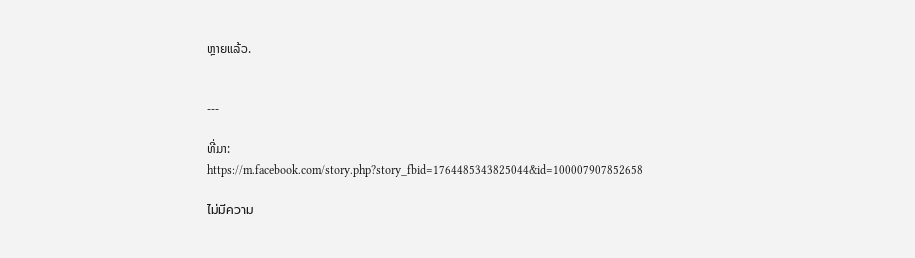ຫຼາຍແລ້ວ.


---

ທີ່ມາ: https://m.facebook.com/story.php?story_fbid=1764485343825044&id=100007907852658

ไม่มีความ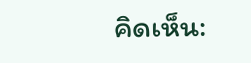คิดเห็น: